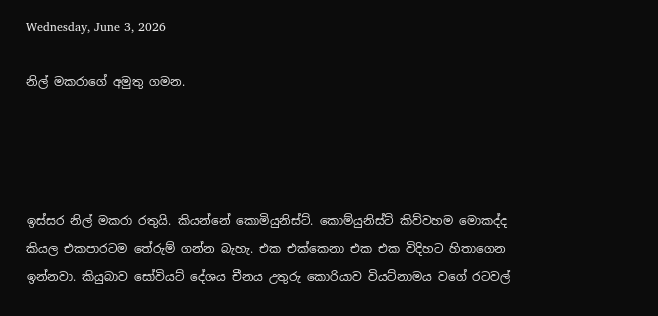Wednesday, June 3, 2026

නිල් මකරාගේ අමුතු ගමන.




ඉස්සර නිල් මකරා රතුයි. කියන්නේ කොමියුනිස්ට්. කොම්යුනිස්ට් කිව්වහම මොකද්ද කියල එකපාරටම තේරුම් ගන්න බැහැ. එක එක්කෙනා එක එක විදිහට හිතාගෙන ඉන්නවා. කියුබාව සෝවියට් දේශය චීනය උතුරු කොරියාව වියට්නාමය වගේ රටවල්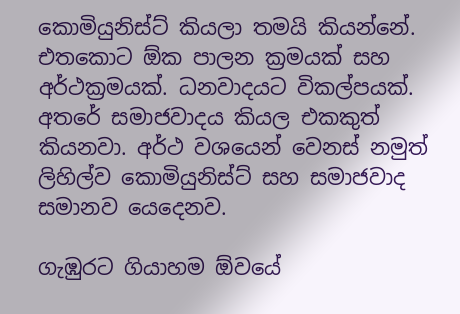කොමියුනිස්ට් කියලා තමයි කියන්නේ. එතකොට ඕක පාලන ක්‍රමයක් සහ අර්ථක්‍රමයක්. ධනවාදයට විකල්පයක්. අතරේ සමාජවාදය කියල එකකුත් කියනවා. අර්ථ වශයෙන් වෙනස් නමුත් ලිහිල්ව කොමියුනිස්ට් සහ සමාජවාද සමානව යෙදෙනව.

ගැඹුරට ගියාහම ඕවයේ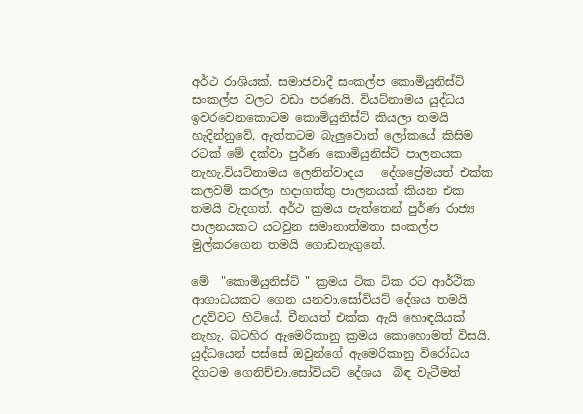අර්ථ රාශියක්. සමාජවාදී සංකල්ප කොමියුනිස්ට් සංකල්ප වලට වඩා පරණයි. වියට්නාමය යුද්ධය ඉවරවෙනකොටම කොමියුනිස්ට් කියලා තමයි හැදින්නුවේ. ඇත්තටම බැලුවොත් ලෝකයේ කිසිම රටක් මේ දක්වා පුර්ණ කොමියුනිස්ට් පාලනයක නැහැ.වියට්නාමය ලෙනින්වාදය   දේශප්‍රේමයත් එක්ක කලවම් කරලා හදාගත්තු පාලනයක් කියන එක තමයි වැදගත්. අර්ථ ක්‍රමය පැත්තෙන් පුර්ණ රාජ්‍ය පාලනයකට යටවුන සමානාත්මතා සංකල්ප මුල්කරගෙන තමයි ගොඩනැගුනේ.

මේ  "කොමියුනිස්ට් " ක්‍රමය ටික ටික රට ආර්ථික ආගාධයකට ගෙන යනවා.සෝවියට් දේශය තමයි උදව්වට හිටියේ. චීනයත් එක්ක ඇයි හොඳයියක් නැහැ. බටහිර ඇමෙරිකානු ක්‍රමය කොහොමත් විසයි. යුද්ධයෙන් පස්සේ ඔවුන්ගේ ඇමෙරිකානු විරෝධය දිගටම ගෙනිච්චා.සෝවියට් දේශය  බිඳ වැටීමත්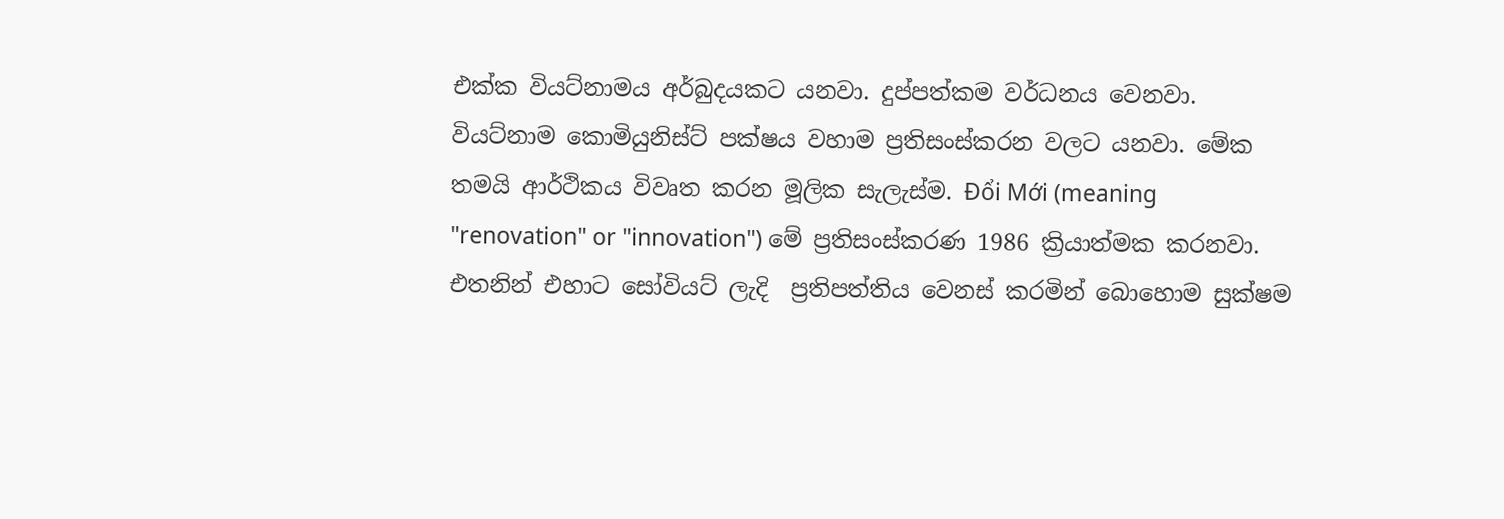එක්ක වියට්නාමය අර්බුදයකට යනවා. දුප්පත්කම වර්ධනය වෙනවා. වියට්නාම කොමියුනිස්ට් පක්ෂය වහාම ප්‍රතිසංස්කරන වලට යනවා. මේක තමයි ආර්ථිකය විවෘත කරන මූලික සැලැස්ම. Đổi Mới (meaning "renovation" or "innovation") මේ ප්‍රතිසංස්කරණ 1986 ක්‍රියාත්මක කරනවා. එතනින් එහාට සෝවියට් ලැදි  ප්‍රතිපත්තිය වෙනස් කරමින් බොහොම සුක්ෂම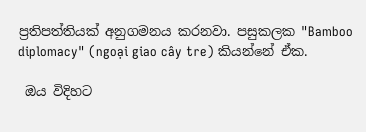ප්‍රතිපත්තියක් අනුගමනය කරනවා. පසුකලක "Bamboo diplomacy" (ngoại giao cây tre) කියන්නේ ඒක.

 ඔය විදිහට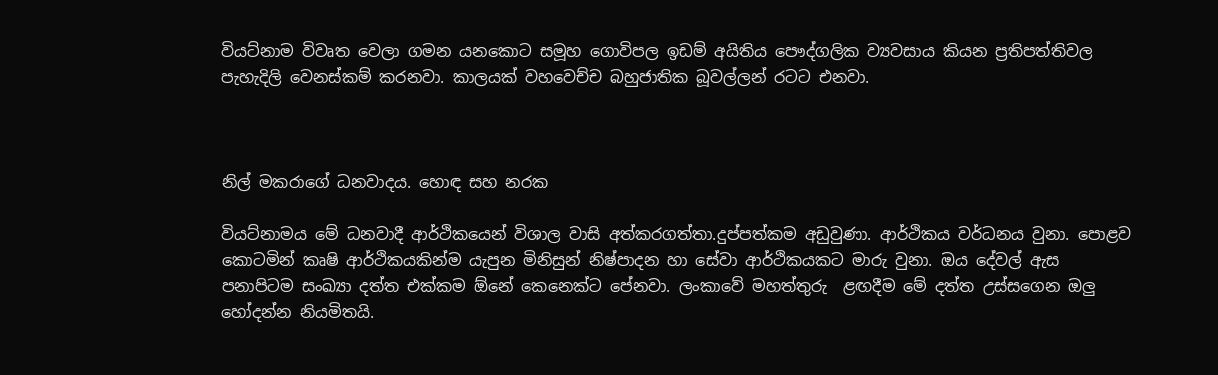වියට්නාම විවෘත වෙලා ගමන යනකොට සමූහ ගොවිපල ඉඩම් අයිතිය පෞද්ගලික ව්‍යවසාය කියන ප්‍රතිපත්තිවල පැහැදිලි වෙනස්කම් කරනවා. කාලයක් වහවෙච්ච බහුජාතික බූවල්ලන් රටට එනවා.



නිල් මකරාගේ ධනවාදය. හොඳ සහ නරක

වියට්නාමය මේ ධනවාදී ආර්ථිකයෙන් විශාල වාසි අත්කරගත්තා.දුප්පත්කම අඩුවුණා. ආර්ථිකය වර්ධනය වුනා. පොළව කොටමින් කෘෂි ආර්ථිකයකින්ම යැපුන මිනිසුන් නිෂ්පාදන හා සේවා ආර්ථිකයකට මාරු වුනා. ඔය දේවල් ඇස පනාපිටම සංඛ්‍යා දත්ත එක්කම ඕනේ කෙනෙක්ට පේනවා. ලංකාවේ මහත්තුරු  ළඟදීම මේ දත්ත උස්සගෙන ඔලු හෝදන්න නියමිතයි.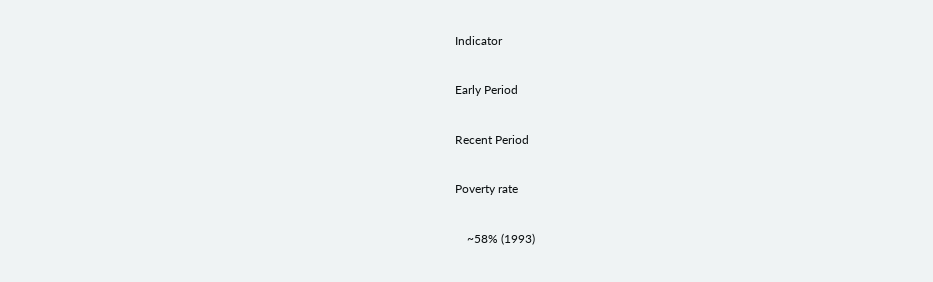Indicator

Early Period

Recent Period

Poverty rate

    ~58% (1993)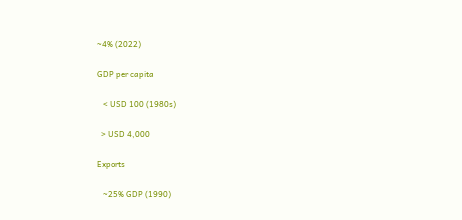~4% (2022)

GDP per capita

   < USD 100 (1980s)

  > USD 4,000

Exports

   ~25% GDP (1990)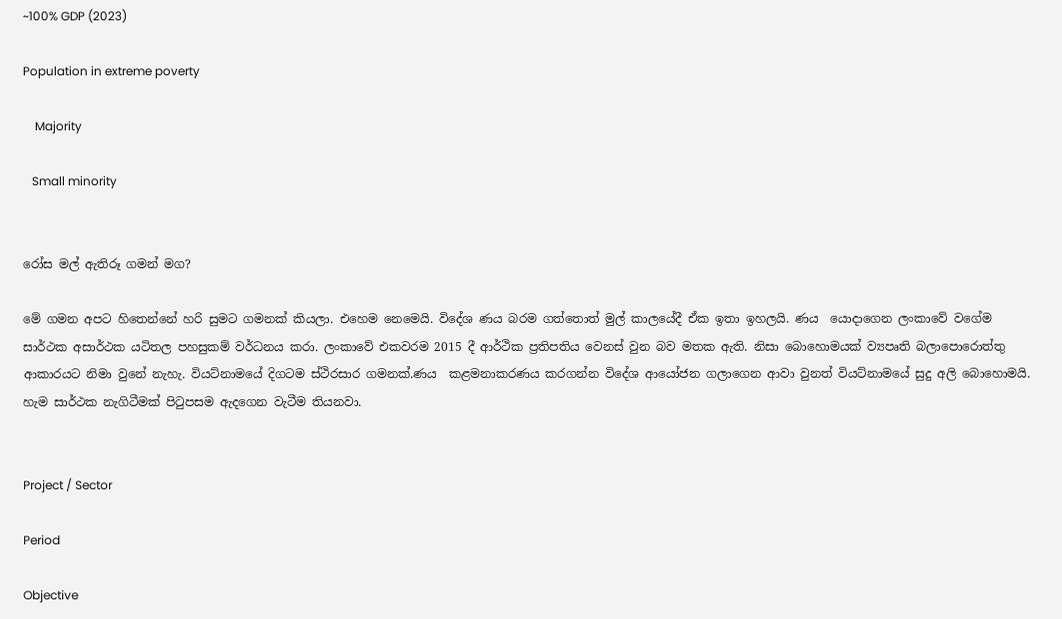~100% GDP (2023)

Population in extreme poverty

    Majority

   Small minority


රෝස මල් ඇතිරූ ගමන් මග?

මේ ගමන අපට හිතෙන්නේ හරි සුමට ගමනක් කියලා. එහෙම නෙමෙයි. විදේශ ණය බරම ගත්තොත් මුල් කාලයේදී ඒක ඉතා ඉහලයි. ණය  යොදාගෙන ලංකාවේ වගේම සාර්ථක අසාර්ථක යටිතල පහසුකම් වර්ධනය කරා. ලංකාවේ එකවරම 2015 දී ආර්ථික ප්‍රතිපතිය වෙනස් වුන බව මතක ඇති. නිසා බොහොමයක් ව්‍යපෘති බලාපොරොත්තු ආකාරයට නිමා වුනේ නැහැ. වියට්නාමයේ දිගටම ස්ථිරසාර ගමනක්.ණය  කළමනාකරණය කරගන්න විදේශ ආයෝජන ගලාගෙන ආවා වුනත් වියට්නාමයේ සුදු අලි බොහොමයි. හැම සාර්ථක නැගිටීමක් පිටුපසම ඇදගෙන වැටීම තියනවා.


Project / Sector

Period

Objective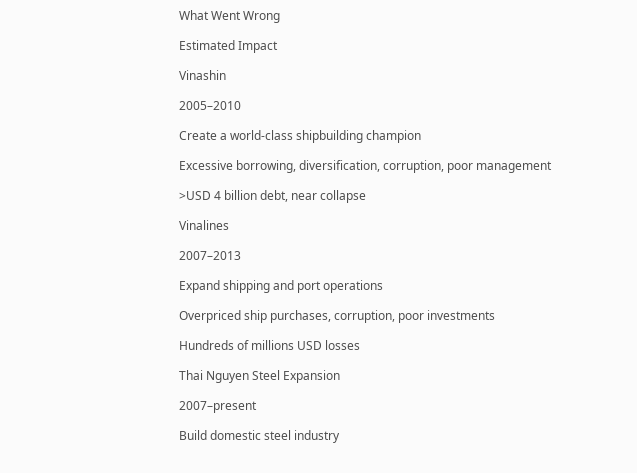What Went Wrong

Estimated Impact

Vinashin

2005–2010

Create a world-class shipbuilding champion

Excessive borrowing, diversification, corruption, poor management

>USD 4 billion debt, near collapse

Vinalines

2007–2013

Expand shipping and port operations

Overpriced ship purchases, corruption, poor investments

Hundreds of millions USD losses

Thai Nguyen Steel Expansion

2007–present

Build domestic steel industry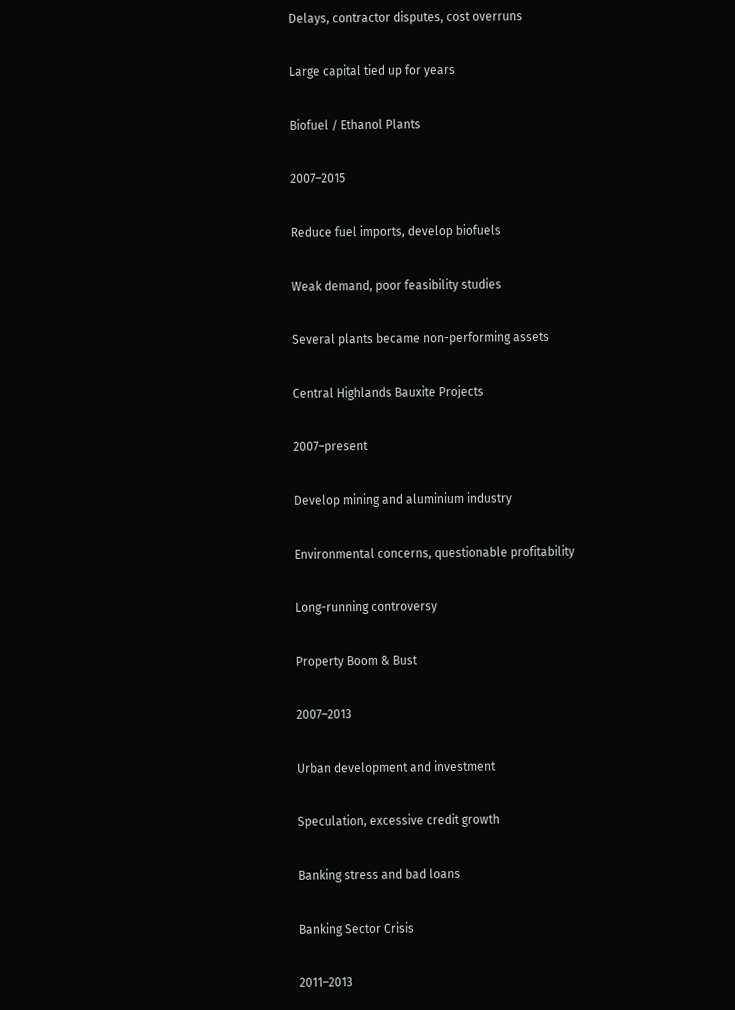Delays, contractor disputes, cost overruns

Large capital tied up for years

Biofuel / Ethanol Plants

2007–2015

Reduce fuel imports, develop biofuels

Weak demand, poor feasibility studies

Several plants became non-performing assets

Central Highlands Bauxite Projects

2007–present

Develop mining and aluminium industry

Environmental concerns, questionable profitability

Long-running controversy

Property Boom & Bust

2007–2013

Urban development and investment

Speculation, excessive credit growth

Banking stress and bad loans

Banking Sector Crisis

2011–2013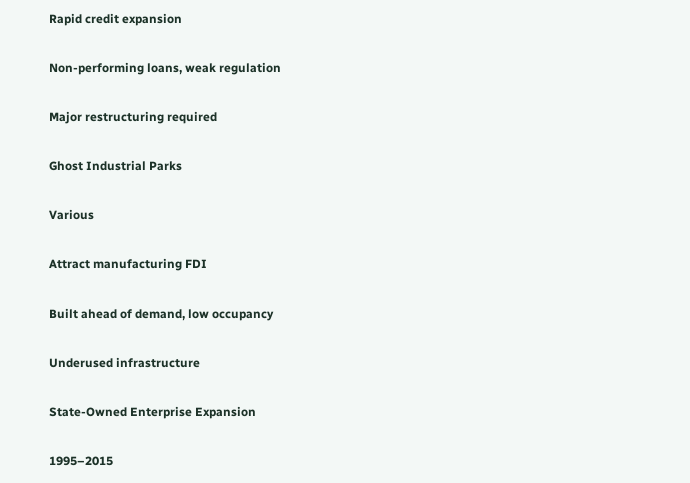Rapid credit expansion

Non-performing loans, weak regulation

Major restructuring required

Ghost Industrial Parks

Various

Attract manufacturing FDI

Built ahead of demand, low occupancy

Underused infrastructure

State-Owned Enterprise Expansion

1995–2015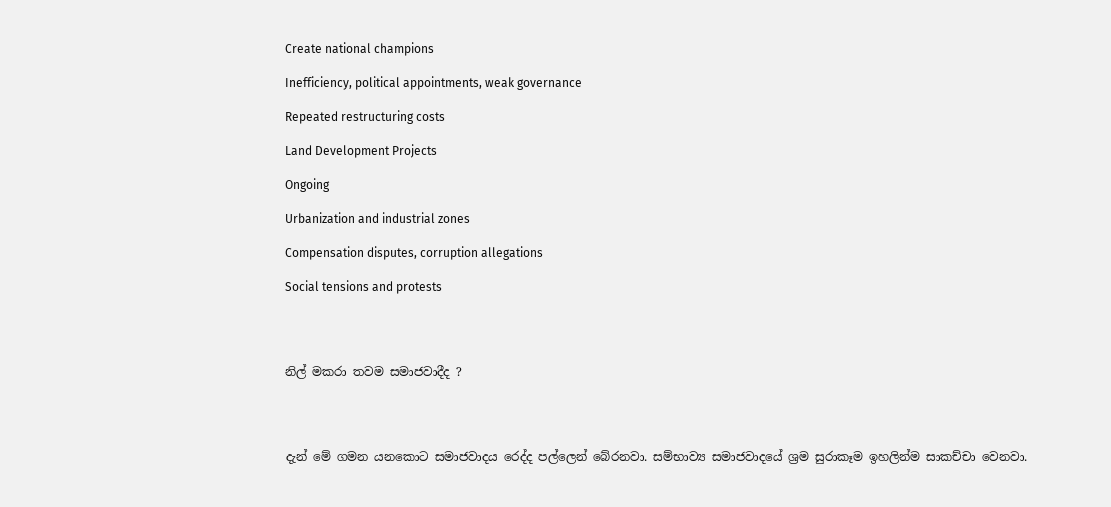Create national champions

Inefficiency, political appointments, weak governance

Repeated restructuring costs

Land Development Projects

Ongoing

Urbanization and industrial zones

Compensation disputes, corruption allegations

Social tensions and protests




නිල් මකරා තවම සමාජවාදීද ?




දැන් මේ ගමන යනකොට සමාජවාදය රෙද්ද පල්ලෙන් බේරනවා. සම්භාව්‍ය සමාජවාදයේ ශ්‍රම සුරාකෑම ඉහලින්ම සාකච්චා වෙනවා.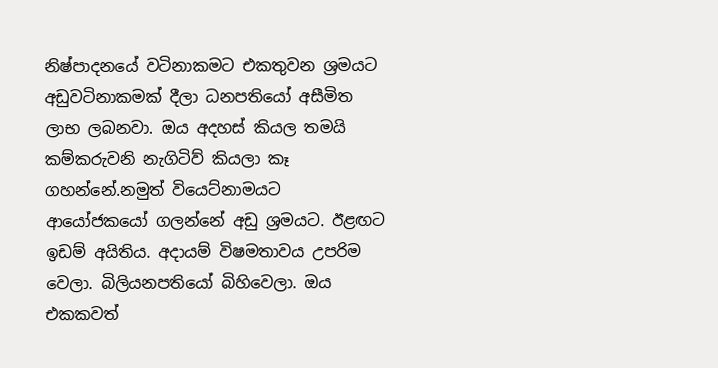නිෂ්පාදනයේ වටිනාකමට එකතුවන ශ්‍රමයට අඩුවටිනාකමක් දීලා ධනපතියෝ අසීමිත ලාභ ලබනවා. ඔය අදහස් කියල තමයි කම්කරුවනි නැගිටිව් කියලා කෑ  ගහන්නේ.නමුත් වියෙට්නාමයට ආයෝජකයෝ ගලන්නේ අඩු ශ්‍රමයට. ඊළඟට ඉඩම් අයිතිය. අදායම් විෂමතාවය උපරිම වෙලා. බිලියනපතියෝ බිහිවෙලා. ඔය එකකවත්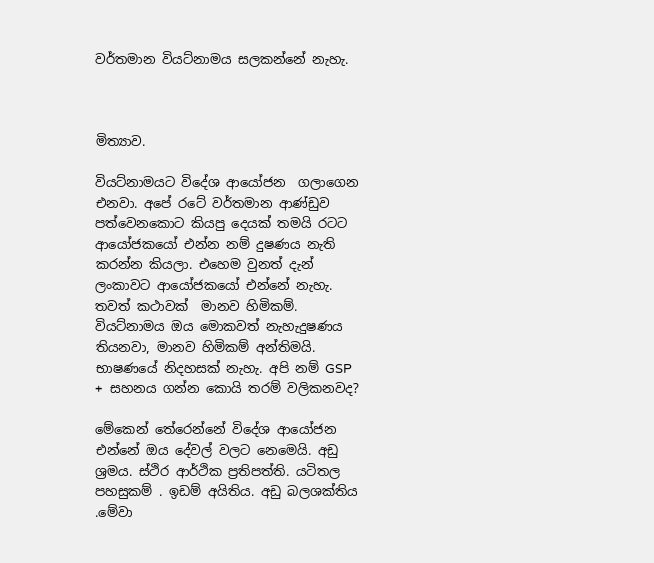වර්තමාන වියට්නාමය සලකන්නේ නැහැ.



මිත්‍යාව.

වියට්නාමයට විදේශ ආයෝජන  ගලාගෙන එනවා. අපේ රටේ වර්තමාන ආණ්ඩුව පත්වෙනකොට කියපු දෙයක් තමයි රටට ආයෝජකයෝ එන්න නම් දුෂණය නැති කරන්න කියලා. එහෙම වුනත් දැන් ලංකාවට ආයෝජකයෝ එන්නේ නැහැ. තවත් කථාවක්  මානව හිමිකම්. වියට්නාමය ඔය මොකවත් නැහැදුෂණය තියනවා, මානව හිමිකම් අන්තිමයි. භාෂණයේ නිදහසක් නැහැ. අපි නම් GSP + සහනය ගන්න කොයි තරම් වලිකනවද?

මේකෙන් තේරෙන්නේ විදේශ ආයෝජන එන්නේ ඔය දේවල් වලට නෙමෙයි. අඩු ශ්‍රමය. ස්ථිර ආර්ථික ප්‍රතිපත්ති. යටිතල පහසුකම් . ඉඩම් අයිතිය. අඩු බලශක්තිය .මේවා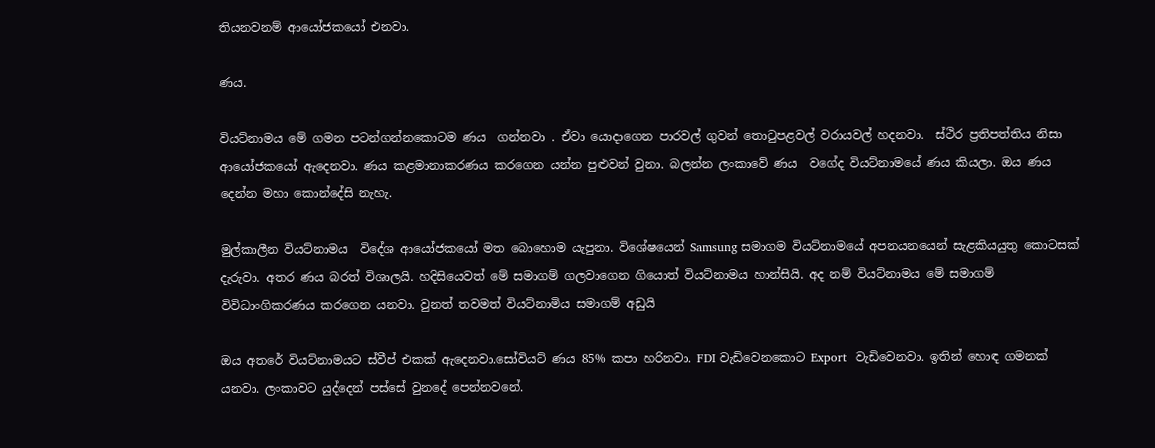තියනවනම් ආයෝජකයෝ එනවා.

ණය.

වියට්නාමය මේ ගමන පටන්ගන්නකොටම ණය  ගන්නවා . ඒවා යොදාගෙන පාරවල් ගුවන් තොටුපළවල් වරායවල් හදනවා.  ස්ථිර ප්‍රතිපත්තිය නිසා ආයෝජකයෝ ඇදෙනවා. ණය කළමානාකරණය කරගෙන යන්න පුළුවන් වුනා. බලන්න ලංකාවේ ණය  වගේද වියට්නාමයේ ණය කියලා. ඔය ණය  දෙන්න මහා කොන්දේසි නැහැ.

මුල්කාලීන වියට්නාමය  විදේශ ආයෝජකයෝ මත බොහොම යැපුනා. විශේෂයෙන් Samsung සමාගම වියට්නාමයේ අපනයනයෙන් සැළකියයුතු කොටසක් දැරුවා. අතර ණය බරත් විශාලයි. හදිසියෙවත් මේ සමාගම් ගලවාගෙන ගියොත් වියට්නාමය හාන්සියි. අද නම් වියට්නාමය මේ සමාගම් විවිධාංගිකරණය කරගෙන යනවා. වුනත් තවමත් වියට්නාමිය සමාගම් අඩුයි

ඔය අතරේ වියට්නාමයට ස්වීප් එකක් ඇදෙනවා.සෝවියට් ණය 85% කපා හරිනවා. FDI වැඩිවෙනකොට Export  වැඩිවෙනවා. ඉතින් හොඳ ගමනක් යනවා. ලංකාවට යුද්දෙන් පස්සේ වුනදේ පෙන්නවනේ.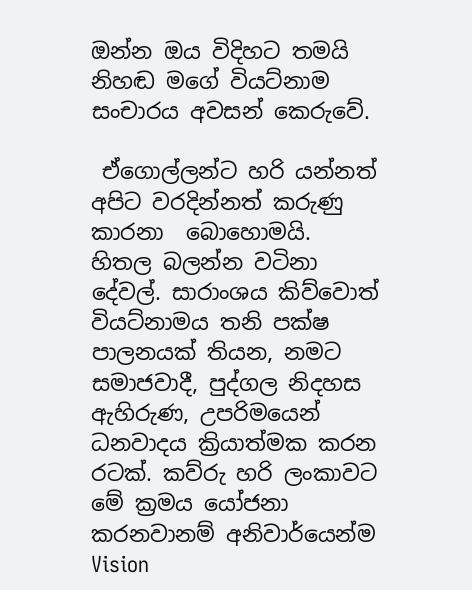ඔන්න ඔය විදිහට තමයි නිහඬ මගේ වියට්නාම සංචාරය අවසන් කෙරුවේ.

 ඒගොල්ලන්ට හරි යන්නත් අපිට වරදින්නත් කරුණු කාරනා  බොහොමයි. හිතල බලන්න වටිනා දේවල්. සාරාංශය කිව්වොත් වියට්නාමය තනි පක්ෂ පාලනයක් තියන, නමට සමාජවාදී, පුද්ගල නිදහස ඇහිරුණ, උපරිමයෙන් ධනවාදය ක්‍රියාත්මක කරන රටක්. කව්රු හරි ලංකාවට මේ ක්‍රමය යෝජනා කරනවානම් අනිවාර්යෙන්ම Vision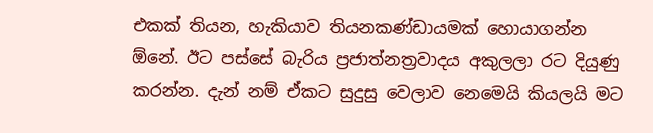එකක් තියන, හැකියාව තියනකණ්ඩායමක් හොයාගන්න ඕනේ. ඊට පස්සේ බැරිය ප්‍රජාත්නත්‍රවාදය අකුලලා රට දියුණු කරන්න. දැන් නම් ඒකට සුදුසු වෙලාව නෙමෙයි කියලයි මට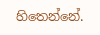හිතෙන්නේ.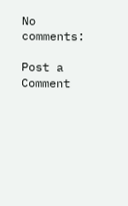No comments:

Post a Comment